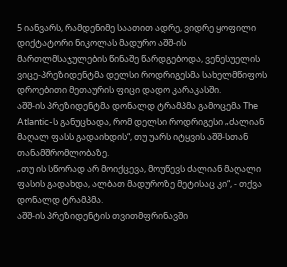5 იანვარს, რამდენიმე საათით ადრე, ვიდრე ყოფილი დიქტატორი ნიკოლას მადურო აშშ-ის მართლმსაჯულების წინაშე წარდგებოდა, ვენესუელის ვიცე-პრეზიდენტმა დელსი როდრიგესმა სახელმწიფოს დროებითი მეთაურის ფიცი დადო კარაკასში.
აშშ-ის პრეზიდენტმა დონალდ ტრამპმა გამოცემა The Atlantic-ს განუცხადა, რომ დელსი როდრიგესი „ძალიან მაღალ ფასს გადაიხდის“, თუ უარს იტყვის აშშ-სთან თანამშრომლობაზე.
„თუ ის სწორად არ მოიქცევა, მოუწევს ძალიან მაღალი ფასის გადახდა, ალბათ მადუროზე მეტისაც კი“, - თქვა დონალდ ტრამპმა.
აშშ-ის პრეზიდენტის თვითმფრინავში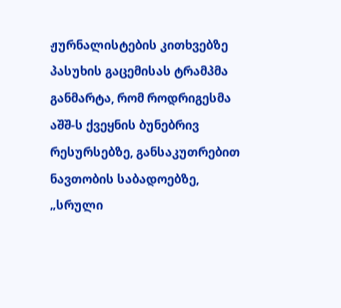ჟურნალისტების კითხვებზე პასუხის გაცემისას ტრამპმა განმარტა, რომ როდრიგესმა აშშ-ს ქვეყნის ბუნებრივ რესურსებზე, განსაკუთრებით ნავთობის საბადოებზე, „სრული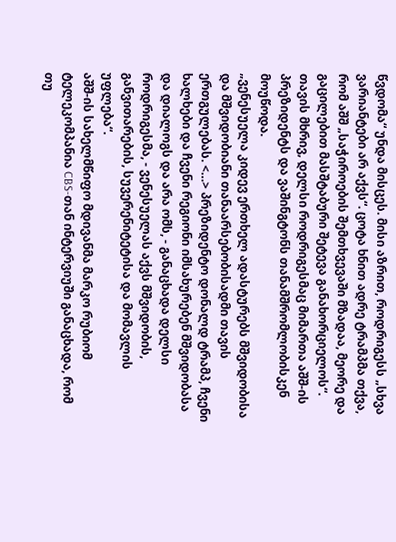წვდომა“ უნდა მისცეს. მისი აზრით, როდრიგესს „სხვა ვარიანტები არ აქვს“. ცოტა ხნით ადრე ტრამპმა თქვა, რომ აშშ „საჭიროების შემთხვევაში მზადაა, მეორე და გაცილებით მასშტაბური შეტევა განახორციელოს“.
თავის მხრივ, დელსი როდრიგესმაც მიმართა აშშ-ის პრეზიდენტს და ვაშინგტონს თანამშრომლობისკენ მოუწოდა.
„ვენესუელა კიდევ ერთხელ ადასტურებს მშვიდობისა და მშვიდობიანი თანაარსებობისადმი თავის ერთგულებას. <…> პრეზიდენტო დონალდ ტრამპ, ჩვენი ხალხები და ჩვენი რეგიონი იმსახურებენ მშვიდობასა და დიალოგს და არა ომს, - განაცხადა დელსი როდრიგესმა, - ვენესუელას აქვს მშვიდობის, განვითარების, სუვერენიტეტისა და მომავლის უფლება“.
აშშ-ის სახელმწიფო მდივანმა მარკო რუბიომ ტელეკომპანია CBS-თან ინტერვიუში განაცხადა, რომ თუ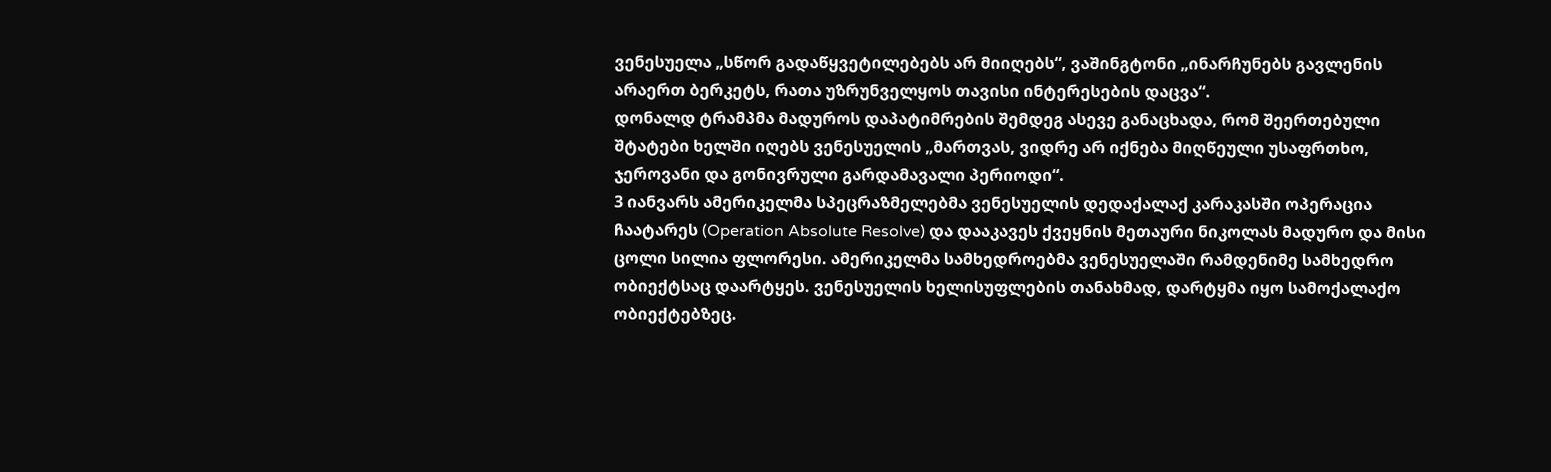ვენესუელა „სწორ გადაწყვეტილებებს არ მიიღებს“, ვაშინგტონი „ინარჩუნებს გავლენის არაერთ ბერკეტს, რათა უზრუნველყოს თავისი ინტერესების დაცვა“.
დონალდ ტრამპმა მადუროს დაპატიმრების შემდეგ ასევე განაცხადა, რომ შეერთებული შტატები ხელში იღებს ვენესუელის „მართვას, ვიდრე არ იქნება მიღწეული უსაფრთხო, ჯეროვანი და გონივრული გარდამავალი პერიოდი“.
3 იანვარს ამერიკელმა სპეცრაზმელებმა ვენესუელის დედაქალაქ კარაკასში ოპერაცია ჩაატარეს (Operation Absolute Resolve) და დააკავეს ქვეყნის მეთაური ნიკოლას მადურო და მისი ცოლი სილია ფლორესი. ამერიკელმა სამხედროებმა ვენესუელაში რამდენიმე სამხედრო ობიექტსაც დაარტყეს. ვენესუელის ხელისუფლების თანახმად, დარტყმა იყო სამოქალაქო ობიექტებზეც.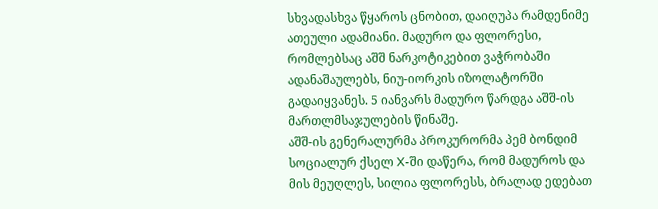სხვადასხვა წყაროს ცნობით, დაიღუპა რამდენიმე ათეული ადამიანი. მადურო და ფლორესი, რომლებსაც აშშ ნარკოტიკებით ვაჭრობაში ადანაშაულებს, ნიუ-იორკის იზოლატორში გადაიყვანეს. 5 იანვარს მადურო წარდგა აშშ-ის მართლმსაჯულების წინაშე.
აშშ-ის გენერალურმა პროკურორმა პემ ბონდიმ სოციალურ ქსელ X-ში დაწერა, რომ მადუროს და მის მეუღლეს, სილია ფლორესს, ბრალად ედებათ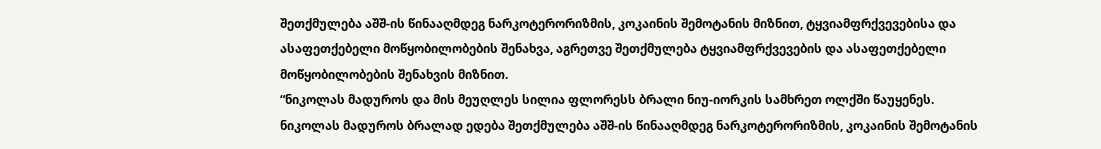შეთქმულება აშშ-ის წინააღმდეგ ნარკოტერორიზმის, კოკაინის შემოტანის მიზნით, ტყვიამფრქვევებისა და ასაფეთქებელი მოწყობილობების შენახვა, აგრეთვე შეთქმულება ტყვიამფრქვევების და ასაფეთქებელი მოწყობილობების შენახვის მიზნით.
“ნიკოლას მადუროს და მის მეუღლეს სილია ფლორესს ბრალი ნიუ-იორკის სამხრეთ ოლქში წაუყენეს. ნიკოლას მადუროს ბრალად ედება შეთქმულება აშშ-ის წინააღმდეგ ნარკოტერორიზმის, კოკაინის შემოტანის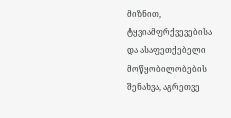მიზნით, ტყვიამფრქვევებისა და ასაფეთქებელი მოწყობილობების შენახვა, აგრეთვე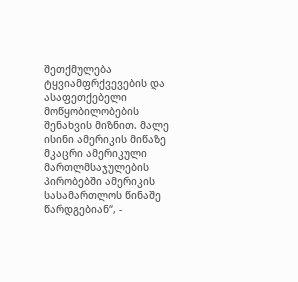შეთქმულება ტყვიამფრქვევების და ასაფეთქებელი მოწყობილობების შენახვის მიზნით. მალე ისინი ამერიკის მიწაზე მკაცრი ამერიკული მართლმსაჯულების პირობებში ამერიკის სასამართლოს წინაშე წარდგებიან“, -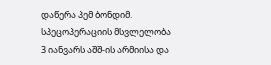დაწერა პემ ბონდიმ.
სპეცოპერაციის მსვლელობა
3 იანვარს აშშ-ის არმიისა და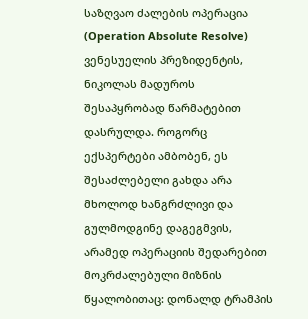საზღვაო ძალების ოპერაცია (Operation Absolute Resolve) ვენესუელის პრეზიდენტის, ნიკოლას მადუროს შესაპყრობად წარმატებით დასრულდა. როგორც ექსპერტები ამბობენ, ეს შესაძლებელი გახდა არა მხოლოდ ხანგრძლივი და გულმოდგინე დაგეგმვის, არამედ ოპერაციის შედარებით მოკრძალებული მიზნის წყალობითაც: დონალდ ტრამპის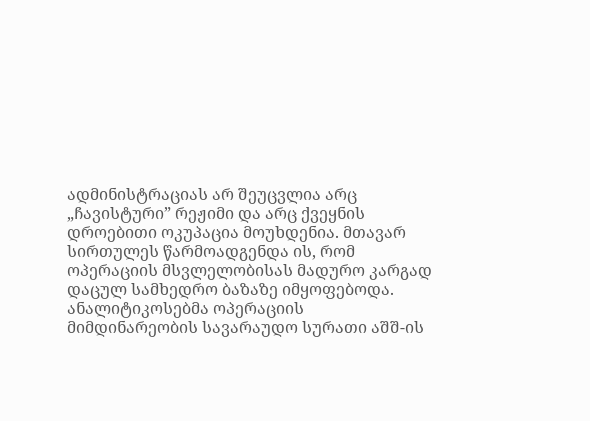ადმინისტრაციას არ შეუცვლია არც „ჩავისტური” რეჟიმი და არც ქვეყნის დროებითი ოკუპაცია მოუხდენია. მთავარ სირთულეს წარმოადგენდა ის, რომ ოპერაციის მსვლელობისას მადურო კარგად დაცულ სამხედრო ბაზაზე იმყოფებოდა.
ანალიტიკოსებმა ოპერაციის მიმდინარეობის სავარაუდო სურათი აშშ-ის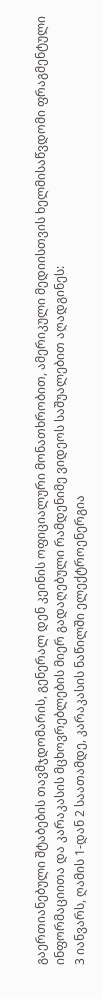გაერთიანებული შტაბების თავმჯდომარის, გენერალ დენ კეინის ოფიციალური მონათხრობით, ამერიკული მედიისთვის ხელმისაწვდომი ფრაგმენტული ინფორმაციითა და კარაკასის მცხოვრებლების მიერ გადაღებული რამდენიმე ვიდეოს საშუალებით აღადგინეს:
3 იანვარს, ღამის 1-დან 2 საათამდე, კარაკასის ნაწილში ელექტროენერგია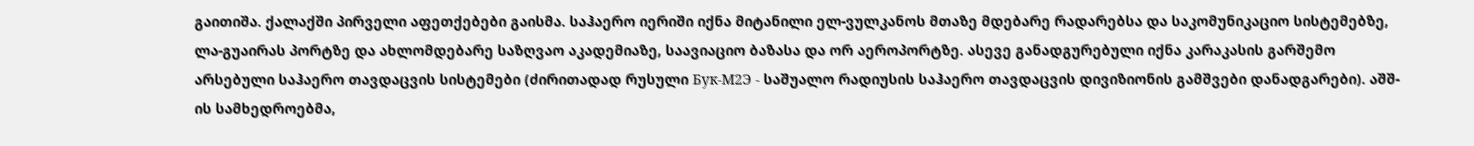გაითიშა. ქალაქში პირველი აფეთქებები გაისმა. საჰაერო იერიში იქნა მიტანილი ელ-ვულკანოს მთაზე მდებარე რადარებსა და საკომუნიკაციო სისტემებზე, ლა-გუაირას პორტზე და ახლომდებარე საზღვაო აკადემიაზე, საავიაციო ბაზასა და ორ აეროპორტზე. ასევე განადგურებული იქნა კარაკასის გარშემო არსებული საჰაერო თავდაცვის სისტემები (ძირითადად რუსული Бук-М2Э - საშუალო რადიუსის საჰაერო თავდაცვის დივიზიონის გამშვები დანადგარები). აშშ-ის სამხედროებმა,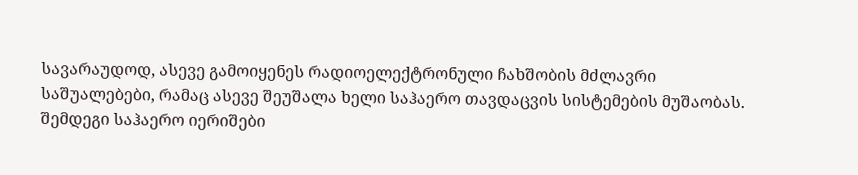სავარაუდოდ, ასევე გამოიყენეს რადიოელექტრონული ჩახშობის მძლავრი საშუალებები, რამაც ასევე შეუშალა ხელი საჰაერო თავდაცვის სისტემების მუშაობას.
შემდეგი საჰაერო იერიშები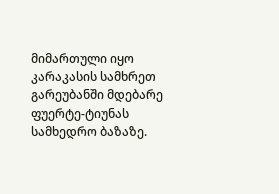მიმართული იყო კარაკასის სამხრეთ გარეუბანში მდებარე ფუერტე-ტიუნას სამხედრო ბაზაზე.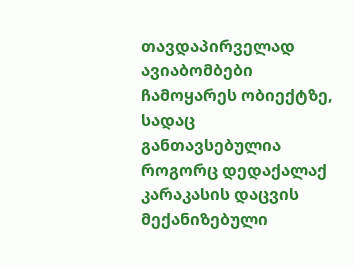თავდაპირველად ავიაბომბები ჩამოყარეს ობიექტზე, სადაც განთავსებულია როგორც დედაქალაქ კარაკასის დაცვის მექანიზებული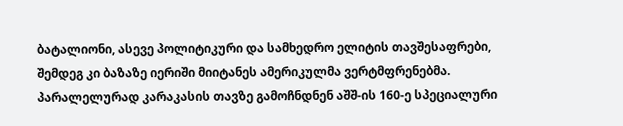ბატალიონი, ასევე პოლიტიკური და სამხედრო ელიტის თავშესაფრები, შემდეგ კი ბაზაზე იერიში მიიტანეს ამერიკულმა ვერტმფრენებმა.
პარალელურად კარაკასის თავზე გამოჩნდნენ აშშ-ის 160-ე სპეციალური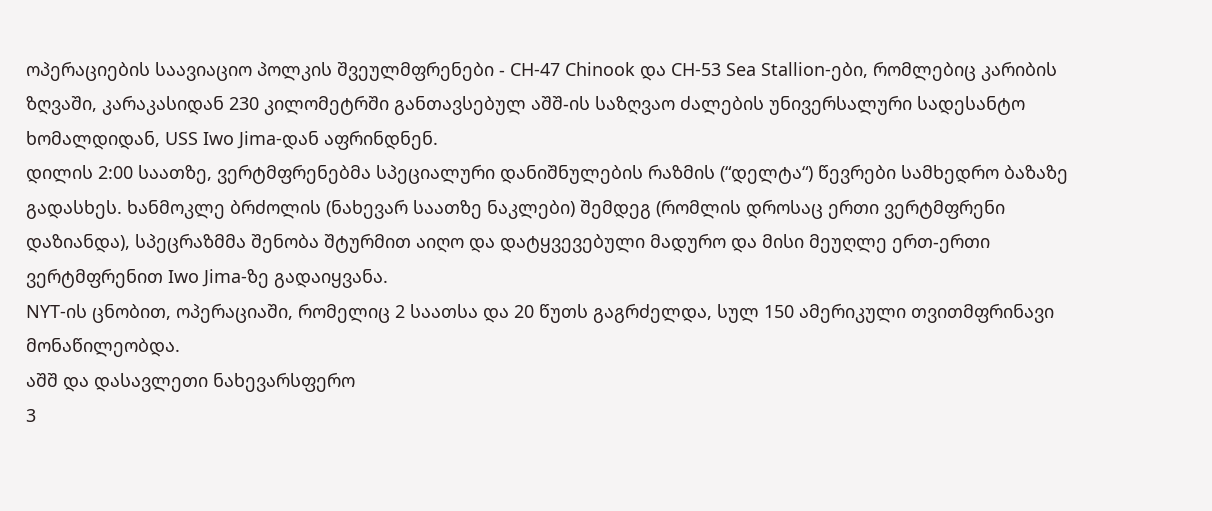ოპერაციების საავიაციო პოლკის შვეულმფრენები - CH-47 Chinook და CH-53 Sea Stallion-ები, რომლებიც კარიბის ზღვაში, კარაკასიდან 230 კილომეტრში განთავსებულ აშშ-ის საზღვაო ძალების უნივერსალური სადესანტო ხომალდიდან, USS Iwo Jima-დან აფრინდნენ.
დილის 2:00 საათზე, ვერტმფრენებმა სპეციალური დანიშნულების რაზმის (“დელტა“) წევრები სამხედრო ბაზაზე გადასხეს. ხანმოკლე ბრძოლის (ნახევარ საათზე ნაკლები) შემდეგ (რომლის დროსაც ერთი ვერტმფრენი დაზიანდა), სპეცრაზმმა შენობა შტურმით აიღო და დატყვევებული მადურო და მისი მეუღლე ერთ-ერთი ვერტმფრენით Iwo Jima-ზე გადაიყვანა.
NYT-ის ცნობით, ოპერაციაში, რომელიც 2 საათსა და 20 წუთს გაგრძელდა, სულ 150 ამერიკული თვითმფრინავი მონაწილეობდა.
აშშ და დასავლეთი ნახევარსფერო
3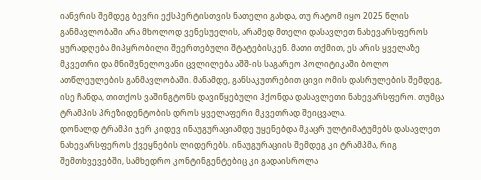იანვრის შემდეგ ბევრი ექსპერტისთვის ნათელი გახდა, თუ რატომ იყო 2025 წლის განმავლობაში არა მხოლოდ ვენესუელის, არამედ მთელი დასავლეთ ნახევარსფეროს ყურადღება მიპყრობილი შეერთებული შტატებისკენ. მათი თქმით, ეს არის ყველაზე მკვეთრი და მნიშვნელოვანი ცვლილება აშშ-ის საგარეო პოლიტიკაში ბოლო ათწლეულების განმავლობაში. მანამდე, განსაკუთრებით ცივი ომის დასრულების შემდეგ, ისე ჩანდა, თითქოს ვაშინგტონს დავიწყებული ჰქონდა დასავლეთი ნახევარსფერო. თუმცა ტრამპის პრეზიდენტობის დროს ყველაფერი მკვეთრად შეიცვალა.
დონალდ ტრამპი ჯერ კიდევ ინაუგურაციამდე უყენებდა მკაცრ ულტიმატუმებს დასავლეთ ნახევარსფეროს ქვეყნების ლიდერებს. ინაუგურაციის შემდეგ კი ტრამპმა, რიგ შემთხვევებში, სამხედრო კონტინგენტებიც კი გადაისროლა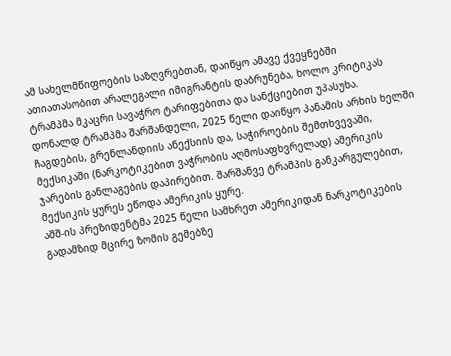ამ სახელმწიფოების საზღვრებთან, დაიწყო ამავე ქვეყნებში ათიათასობით არალეგალი იმიგრანტის დაბრუნება, ხოლო კრიტიკას ტრამპმა მკაცრი სავაჭრო ტარიფებითა და სანქციებით უპასუხა.
დონალდ ტრამპმა შარშანდელი, 2025 წელი დაიწყო პანამის არხის ხელში ჩაგდების, გრენლანდიის ანექსიის და, საჭიროების შემთხვევაში, მექსიკაში (ნარკოტიკებით ვაჭრობის აღმოსაფხვრელად) ამერიკის ჯარების განლაგების დაპირებით. შარშანვე ტრამპის განკარგულებით, მექსიკის ყურეს ეწოდა ამერიკის ყურე.
აშშ-ის პრეზიდენტმა 2025 წელი სამხრეთ ამერიკიდან ნარკოტიკების გადამზიდ მცირე ზომის გემებზე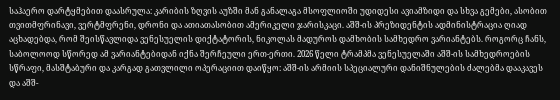საჰაერო დარტყმებით დაასრულა: კარიბის ზღვის აუზში მან განალაგა მსოფლიოში უდიდესი ავიამზიდი და სხვა გემები, ასობით თვითმფრინავი, ვერტმფრენი, დრონი და ათიათასობით ამერიკელი ჯარისკაცი. აშშ-ის პრეზიდენტის ადმინისტრაცია ღიად აცხადებდა, რომ შეისწავლიდა ვენესუელის დიქტატორის, ნიკოლას მადუროს დამხობის სამხედრო ვარიანტებს. როგორც ჩანს, საბოლოოდ სწორედ ამ ვარიანტებიდან იქნა შერჩეული ერთ-ერთი. 2026 წელი ტრამპმა ვენესუელაში აშშ-ის სამხედროების სწრაფი, მასშტაბური და კარგად გათვლილი ოპერაციით დაიწყო: აშშ-ის არმიის სპეციალური დანიშნულების ძალებმა დააკავეს და აშშ-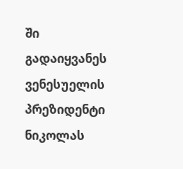ში გადაიყვანეს ვენესუელის პრეზიდენტი ნიკოლას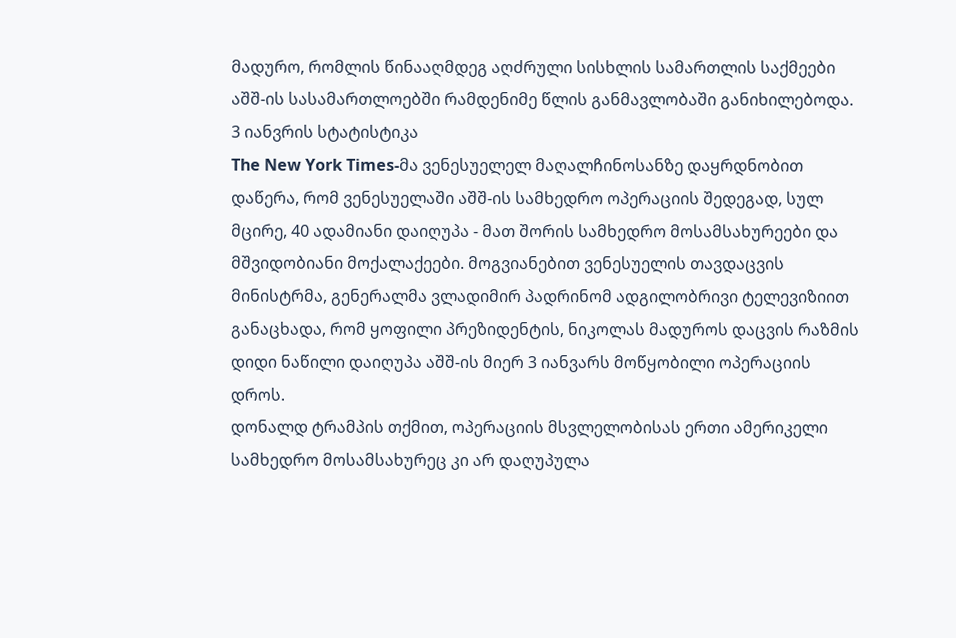მადურო, რომლის წინააღმდეგ აღძრული სისხლის სამართლის საქმეები აშშ-ის სასამართლოებში რამდენიმე წლის განმავლობაში განიხილებოდა.
3 იანვრის სტატისტიკა
The New York Times-მა ვენესუელელ მაღალჩინოსანზე დაყრდნობით დაწერა, რომ ვენესუელაში აშშ-ის სამხედრო ოპერაციის შედეგად, სულ მცირე, 40 ადამიანი დაიღუპა - მათ შორის სამხედრო მოსამსახურეები და მშვიდობიანი მოქალაქეები. მოგვიანებით ვენესუელის თავდაცვის მინისტრმა, გენერალმა ვლადიმირ პადრინომ ადგილობრივი ტელევიზიით განაცხადა, რომ ყოფილი პრეზიდენტის, ნიკოლას მადუროს დაცვის რაზმის დიდი ნაწილი დაიღუპა აშშ-ის მიერ 3 იანვარს მოწყობილი ოპერაციის დროს.
დონალდ ტრამპის თქმით, ოპერაციის მსვლელობისას ერთი ამერიკელი სამხედრო მოსამსახურეც კი არ დაღუპულა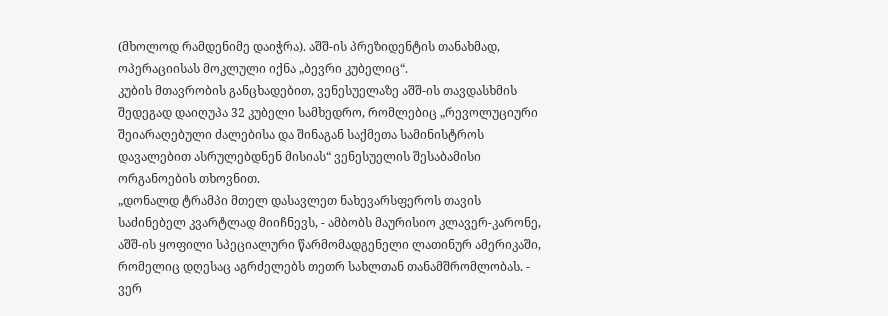(მხოლოდ რამდენიმე დაიჭრა). აშშ-ის პრეზიდენტის თანახმად, ოპერაციისას მოკლული იქნა „ბევრი კუბელიც“.
კუბის მთავრობის განცხადებით, ვენესუელაზე აშშ-ის თავდასხმის შედეგად დაიღუპა 32 კუბელი სამხედრო, რომლებიც „რევოლუციური შეიარაღებული ძალებისა და შინაგან საქმეთა სამინისტროს დავალებით ასრულებდნენ მისიას“ ვენესუელის შესაბამისი ორგანოების თხოვნით.
„დონალდ ტრამპი მთელ დასავლეთ ნახევარსფეროს თავის საძინებელ კვარტლად მიიჩნევს, - ამბობს მაურისიო კლავერ-კარონე, აშშ-ის ყოფილი სპეციალური წარმომადგენელი ლათინურ ამერიკაში, რომელიც დღესაც აგრძელებს თეთრ სახლთან თანამშრომლობას. - ვერ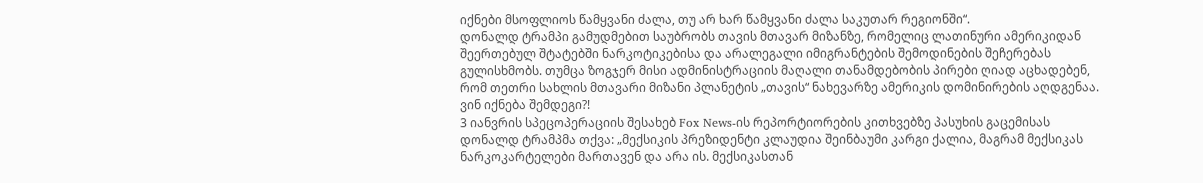იქნები მსოფლიოს წამყვანი ძალა, თუ არ ხარ წამყვანი ძალა საკუთარ რეგიონში“.
დონალდ ტრამპი გამუდმებით საუბრობს თავის მთავარ მიზანზე, რომელიც ლათინური ამერიკიდან შეერთებულ შტატებში ნარკოტიკებისა და არალეგალი იმიგრანტების შემოდინების შეჩერებას გულისხმობს. თუმცა ზოგჯერ მისი ადმინისტრაციის მაღალი თანამდებობის პირები ღიად აცხადებენ, რომ თეთრი სახლის მთავარი მიზანი პლანეტის „თავის“ ნახევარზე ამერიკის დომინირების აღდგენაა.
ვინ იქნება შემდეგი?!
3 იანვრის სპეცოპერაციის შესახებ Fox News-ის რეპორტიორების კითხვებზე პასუხის გაცემისას დონალდ ტრამპმა თქვა: „მექსიკის პრეზიდენტი კლაუდია შეინბაუმი კარგი ქალია, მაგრამ მექსიკას ნარკოკარტელები მართავენ და არა ის. მექსიკასთან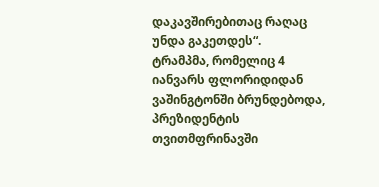დაკავშირებითაც რაღაც უნდა გაკეთდეს“.
ტრამპმა, რომელიც 4 იანვარს ფლორიდიდან ვაშინგტონში ბრუნდებოდა, პრეზიდენტის თვითმფრინავში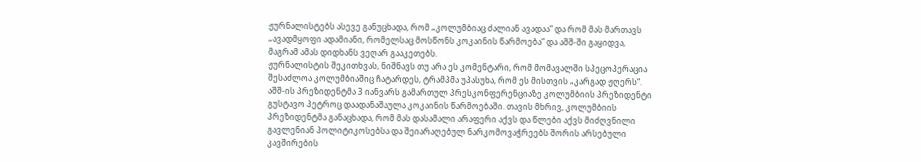ჟურნალისტებს ასევე განუცხადა, რომ „კოლუმბიაც ძალიან ავადაა“ და რომ მას მართავს „ავადმყოფი ადამიანი, რომელსაც მოსწონს კოკაინის წარმოება“ და აშშ-ში გაყიდვა, მაგრამ ამას დიდხანს ვეღარ გააკეთებს.
ჟურნალისტის შეკითხვას, ნიშნავს თუ არა ეს კომენტარი, რომ მომავალში სპეცოპერაცია შესაძლოა კოლუმბიაშიც ჩატარდეს, ტრამპმა უპასუხა, რომ ეს მისთვის „კარგად ჟღერს“.
აშშ-ის პრეზიდენტმა 3 იანვარს გამართულ პრესკონფერენციაზე კოლუმბიის პრეზიდენტი გუსტავო პეტროც დაადანაშაულა კოკაინის წარმოებაში. თავის მხრივ, კოლუმბიის პრეზიდენტმა განაცხადა, რომ მას დასამალი არაფერი აქვს და წლები აქვს მიძღვნილი გავლენიან პოლიტიკოსებსა და შეიარაღებულ ნარკომოვაჭრეებს შორის არსებული კავშირების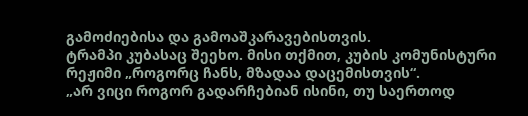გამოძიებისა და გამოაშკარავებისთვის.
ტრამპი კუბასაც შეეხო. მისი თქმით, კუბის კომუნისტური რეჟიმი „როგორც ჩანს, მზადაა დაცემისთვის“.
„არ ვიცი როგორ გადარჩებიან ისინი, თუ საერთოდ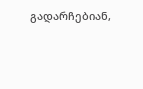გადარჩებიან,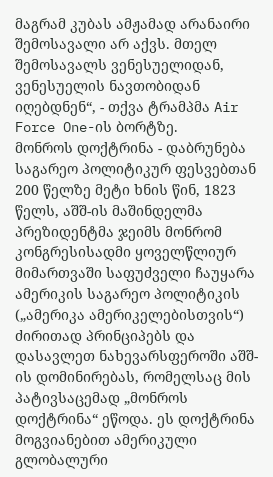მაგრამ კუბას ამჟამად არანაირი შემოსავალი არ აქვს. მთელ შემოსავალს ვენესუელიდან, ვენესუელის ნავთობიდან იღებდნენ“, - თქვა ტრამპმა Air Force One-ის ბორტზე.
მონროს დოქტრინა - დაბრუნება საგარეო პოლიტიკურ ფესვებთან
200 წელზე მეტი ხნის წინ, 1823 წელს, აშშ-ის მაშინდელმა პრეზიდენტმა ჯეიმს მონრომ კონგრესისადმი ყოველწლიურ მიმართვაში საფუძველი ჩაუყარა ამერიკის საგარეო პოლიტიკის („ამერიკა ამერიკელებისთვის“) ძირითად პრინციპებს და დასავლეთ ნახევარსფეროში აშშ-ის დომინირებას, რომელსაც მის პატივსაცემად „მონროს დოქტრინა“ ეწოდა. ეს დოქტრინა მოგვიანებით ამერიკული გლობალური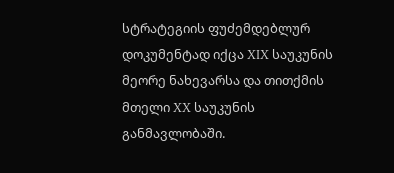სტრატეგიის ფუძემდებლურ დოკუმენტად იქცა XIX საუკუნის მეორე ნახევარსა და თითქმის მთელი XX საუკუნის განმავლობაში.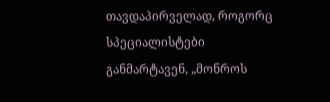თავდაპირველად, როგორც სპეციალისტები განმარტავენ, „მონროს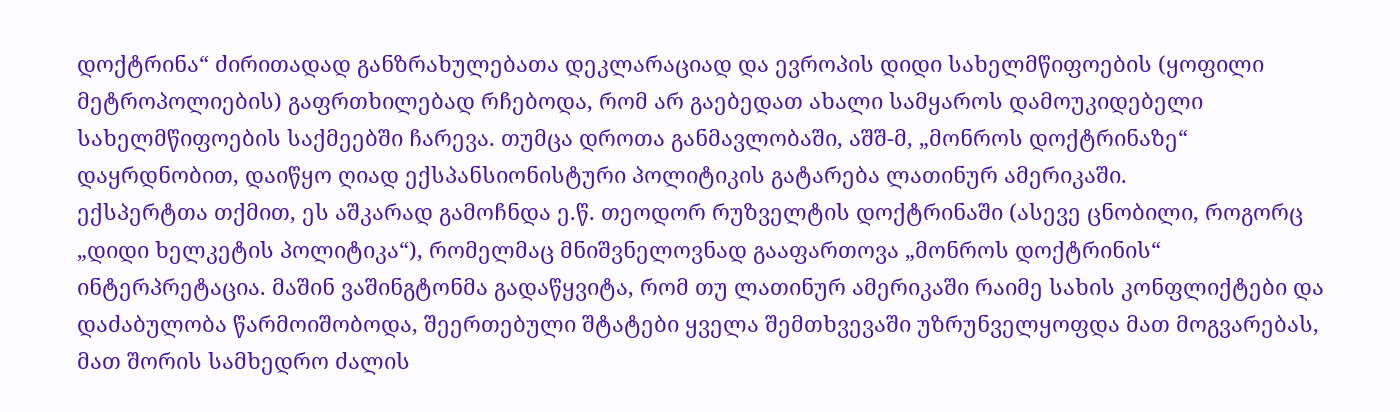დოქტრინა“ ძირითადად განზრახულებათა დეკლარაციად და ევროპის დიდი სახელმწიფოების (ყოფილი მეტროპოლიების) გაფრთხილებად რჩებოდა, რომ არ გაებედათ ახალი სამყაროს დამოუკიდებელი სახელმწიფოების საქმეებში ჩარევა. თუმცა დროთა განმავლობაში, აშშ-მ, „მონროს დოქტრინაზე“ დაყრდნობით, დაიწყო ღიად ექსპანსიონისტური პოლიტიკის გატარება ლათინურ ამერიკაში.
ექსპერტთა თქმით, ეს აშკარად გამოჩნდა ე.წ. თეოდორ რუზველტის დოქტრინაში (ასევე ცნობილი, როგორც „დიდი ხელკეტის პოლიტიკა“), რომელმაც მნიშვნელოვნად გააფართოვა „მონროს დოქტრინის“ ინტერპრეტაცია. მაშინ ვაშინგტონმა გადაწყვიტა, რომ თუ ლათინურ ამერიკაში რაიმე სახის კონფლიქტები და დაძაბულობა წარმოიშობოდა, შეერთებული შტატები ყველა შემთხვევაში უზრუნველყოფდა მათ მოგვარებას, მათ შორის სამხედრო ძალის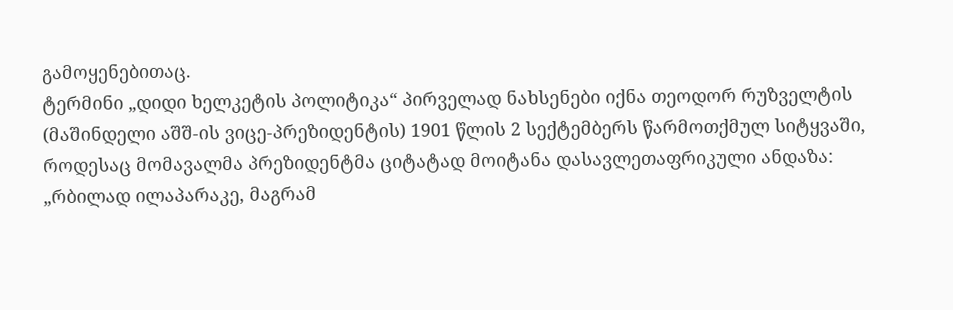გამოყენებითაც.
ტერმინი „დიდი ხელკეტის პოლიტიკა“ პირველად ნახსენები იქნა თეოდორ რუზველტის (მაშინდელი აშშ-ის ვიცე-პრეზიდენტის) 1901 წლის 2 სექტემბერს წარმოთქმულ სიტყვაში, როდესაც მომავალმა პრეზიდენტმა ციტატად მოიტანა დასავლეთაფრიკული ანდაზა: „რბილად ილაპარაკე, მაგრამ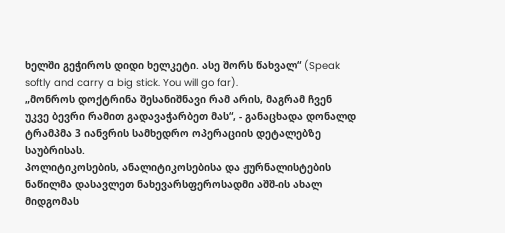ხელში გეჭიროს დიდი ხელკეტი. ასე შორს წახვალ“ (Speak softly and carry a big stick. You will go far).
„მონროს დოქტრინა შესანიშნავი რამ არის, მაგრამ ჩვენ უკვე ბევრი რამით გადავაჭარბეთ მას“, - განაცხადა დონალდ ტრამპმა 3 იანვრის სამხედრო ოპერაციის დეტალებზე საუბრისას.
პოლიტიკოსების, ანალიტიკოსებისა და ჟურნალისტების ნაწილმა დასავლეთ ნახევარსფეროსადმი აშშ-ის ახალ მიდგომას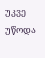უკვე უწოდა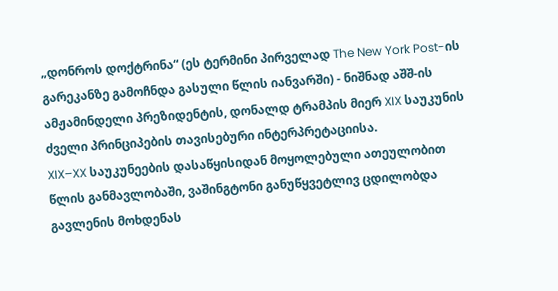„დონროს დოქტრინა“ (ეს ტერმინი პირველად The New York Post-ის გარეკანზე გამოჩნდა გასული წლის იანვარში) - ნიშნად აშშ-ის ამჟამინდელი პრეზიდენტის, დონალდ ტრამპის მიერ XIX საუკუნის ძველი პრინციპების თავისებური ინტერპრეტაციისა.
XIX–XX საუკუნეების დასაწყისიდან მოყოლებული ათეულობით წლის განმავლობაში, ვაშინგტონი განუწყვეტლივ ცდილობდა გავლენის მოხდენას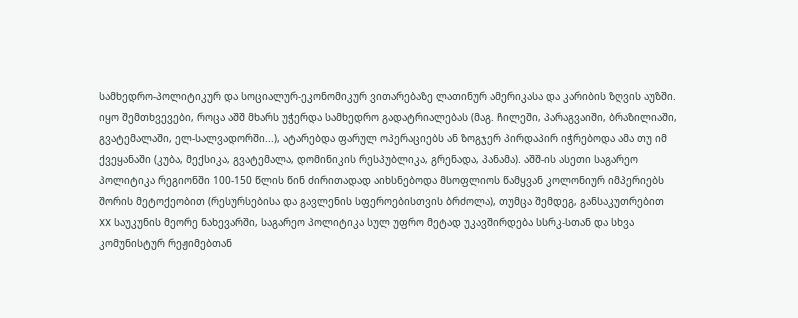სამხედრო-პოლიტიკურ და სოციალურ-ეკონომიკურ ვითარებაზე ლათინურ ამერიკასა და კარიბის ზღვის აუზში. იყო შემთხვევები, როცა აშშ მხარს უჭერდა სამხედრო გადატრიალებას (მაგ. ჩილეში, პარაგვაიში, ბრაზილიაში, გვატემალაში, ელ-სალვადორში...), ატარებდა ფარულ ოპერაციებს ან ზოგჯერ პირდაპირ იჭრებოდა ამა თუ იმ ქვეყანაში (კუბა, მექსიკა, გვატემალა, დომინიკის რესპუბლიკა, გრენადა, პანამა). აშშ-ის ასეთი საგარეო პოლიტიკა რეგიონში 100-150 წლის წინ ძირითადად აიხსნებოდა მსოფლიოს წამყვან კოლონიურ იმპერიებს შორის მეტოქეობით (რესურსებისა და გავლენის სფეროებისთვის ბრძოლა), თუმცა შემდეგ, განსაკუთრებით XX საუკუნის მეორე ნახევარში, საგარეო პოლიტიკა სულ უფრო მეტად უკავშირდება სსრკ-სთან და სხვა კომუნისტურ რეჟიმებთან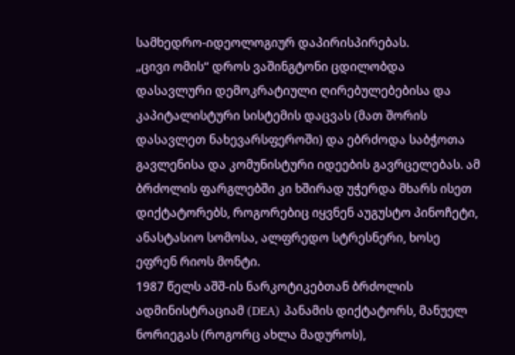სამხედრო-იდეოლოგიურ დაპირისპირებას.
„ცივი ომის“ დროს ვაშინგტონი ცდილობდა დასავლური დემოკრატიული ღირებულებებისა და კაპიტალისტური სისტემის დაცვას (მათ შორის დასავლეთ ნახევარსფეროში) და ებრძოდა საბჭოთა გავლენისა და კომუნისტური იდეების გავრცელებას. ამ ბრძოლის ფარგლებში კი ხშირად უჭერდა მხარს ისეთ დიქტატორებს, როგორებიც იყვნენ აუგუსტო პინოჩეტი, ანასტასიო სომოსა, ალფრედო სტრესნერი, ხოსე ეფრენ რიოს მონტი.
1987 წელს აშშ-ის ნარკოტიკებთან ბრძოლის ადმინისტრაციამ (DEA) პანამის დიქტატორს, მანუელ ნორიეგას (როგორც ახლა მადუროს),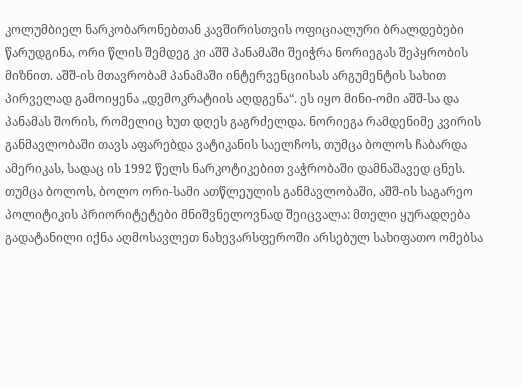კოლუმბიელ ნარკობარონებთან კავშირისთვის ოფიციალური ბრალდებები წარუდგინა, ორი წლის შემდეგ კი აშშ პანამაში შეიჭრა ნორიეგას შეპყრობის მიზნით. აშშ-ის მთავრობამ პანამაში ინტერვენციისას არგუმენტის სახით პირველად გამოიყენა „დემოკრატიის აღდგენა“. ეს იყო მინი-ომი აშშ-სა და პანამას შორის, რომელიც ხუთ დღეს გაგრძელდა. ნორიეგა რამდენიმე კვირის განმავლობაში თავს აფარებდა ვატიკანის საელჩოს, თუმცა ბოლოს ჩაბარდა ამერიკას, სადაც ის 1992 წელს ნარკოტიკებით ვაჭრობაში დამნაშავედ ცნეს.
თუმცა ბოლოს, ბოლო ორი-სამი ათწლეულის განმავლობაში, აშშ-ის საგარეო პოლიტიკის პრიორიტეტები მნიშვნელოვნად შეიცვალა: მთელი ყურადღება გადატანილი იქნა აღმოსავლეთ ნახევარსფეროში არსებულ სახიფათო ომებსა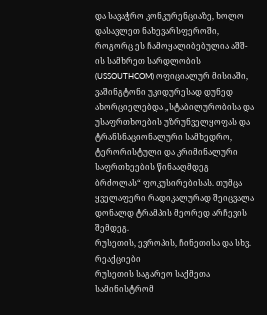და სავაჭრო კონკურენციაზე, ხოლო დასავლეთ ნახევარსფეროში, როგორც ეს ჩამოყალიბებულია აშშ-ის სამხრეთ სარდლობის (USSOUTHCOM) ოფიციალურ მისიაში, ვაშინგტონი უკიდურესად დუნედ ახორციელებდა „სტაბილურობისა და უსაფრთხოების უზრუნველყოფას და ტრანსნაციონალური სამხედრო, ტერორისტული და კრიმინალური საფრთხეების წინააღმდეგ ბრძოლას“ ფოკუსირებისას. თუმცა ყველაფერი რადიკალურად შეიცვალა დონალდ ტრამპის მეორედ არჩევის შემდეგ.
რუსეთის, ევროპის, ჩინეთისა და სხვ. რეაქციები
რუსეთის საგარეო საქმეთა სამინისტრომ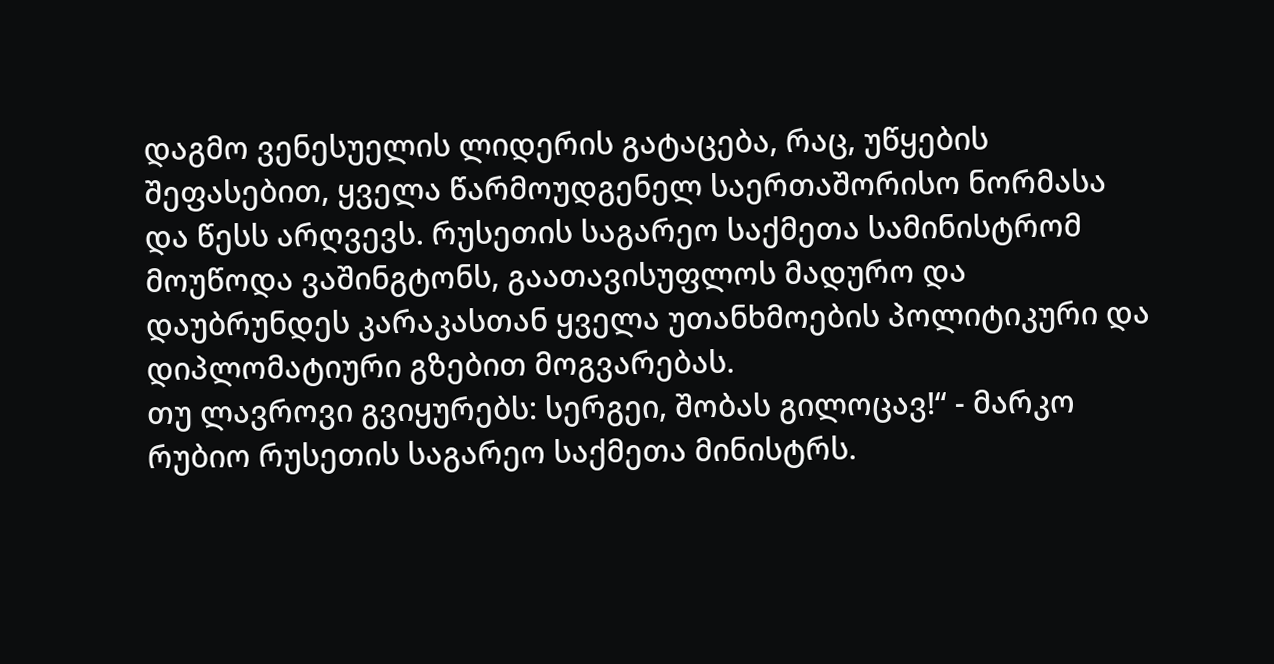დაგმო ვენესუელის ლიდერის გატაცება, რაც, უწყების შეფასებით, ყველა წარმოუდგენელ საერთაშორისო ნორმასა და წესს არღვევს. რუსეთის საგარეო საქმეთა სამინისტრომ მოუწოდა ვაშინგტონს, გაათავისუფლოს მადურო და დაუბრუნდეს კარაკასთან ყველა უთანხმოების პოლიტიკური და დიპლომატიური გზებით მოგვარებას.
თუ ლავროვი გვიყურებს: სერგეი, შობას გილოცავ!“ - მარკო რუბიო რუსეთის საგარეო საქმეთა მინისტრს.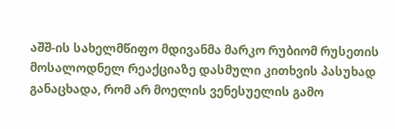აშშ-ის სახელმწიფო მდივანმა მარკო რუბიომ რუსეთის მოსალოდნელ რეაქციაზე დასმული კითხვის პასუხად განაცხადა, რომ არ მოელის ვენესუელის გამო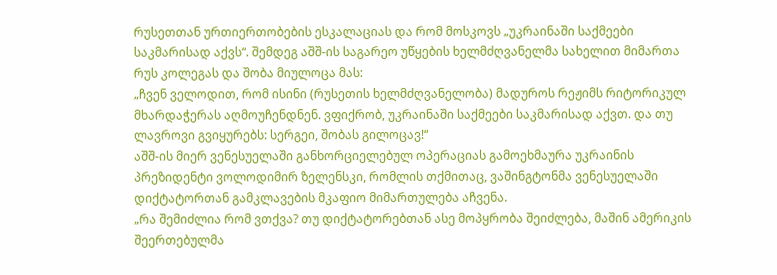რუსეთთან ურთიერთობების ესკალაციას და რომ მოსკოვს „უკრაინაში საქმეები საკმარისად აქვს“. შემდეგ აშშ-ის საგარეო უწყების ხელმძღვანელმა სახელით მიმართა რუს კოლეგას და შობა მიულოცა მას:
„ჩვენ ველოდით, რომ ისინი (რუსეთის ხელმძღვანელობა) მადუროს რეჟიმს რიტორიკულ მხარდაჭერას აღმოუჩენდნენ. ვფიქრობ, უკრაინაში საქმეები საკმარისად აქვთ. და თუ ლავროვი გვიყურებს: სერგეი, შობას გილოცავ!“
აშშ-ის მიერ ვენესუელაში განხორციელებულ ოპერაციას გამოეხმაურა უკრაინის პრეზიდენტი ვოლოდიმირ ზელენსკი, რომლის თქმითაც, ვაშინგტონმა ვენესუელაში დიქტატორთან გამკლავების მკაფიო მიმართულება აჩვენა.
„რა შემიძლია რომ ვთქვა? თუ დიქტატორებთან ასე მოპყრობა შეიძლება, მაშინ ამერიკის შეერთებულმა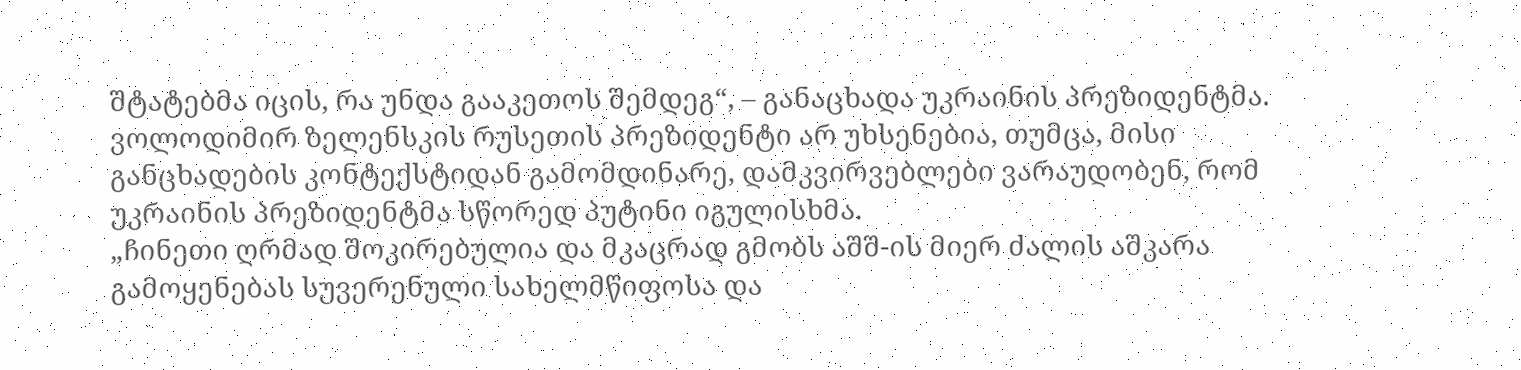შტატებმა იცის, რა უნდა გააკეთოს შემდეგ“, – განაცხადა უკრაინის პრეზიდენტმა.
ვოლოდიმირ ზელენსკის რუსეთის პრეზიდენტი არ უხსენებია, თუმცა, მისი განცხადების კონტექსტიდან გამომდინარე, დამკვირვებლები ვარაუდობენ, რომ უკრაინის პრეზიდენტმა სწორედ პუტინი იგულისხმა.
„ჩინეთი ღრმად შოკირებულია და მკაცრად გმობს აშშ-ის მიერ ძალის აშკარა გამოყენებას სუვერენული სახელმწიფოსა და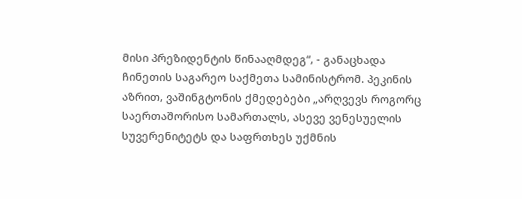მისი პრეზიდენტის წინააღმდეგ“, - განაცხადა ჩინეთის საგარეო საქმეთა სამინისტრომ. პეკინის აზრით, ვაშინგტონის ქმედებები „არღვევს როგორც საერთაშორისო სამართალს, ასევე ვენესუელის სუვერენიტეტს და საფრთხეს უქმნის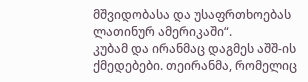მშვიდობასა და უსაფრთხოებას ლათინურ ამერიკაში“.
კუბამ და ირანმაც დაგმეს აშშ-ის ქმედებები. თეირანმა, რომელიც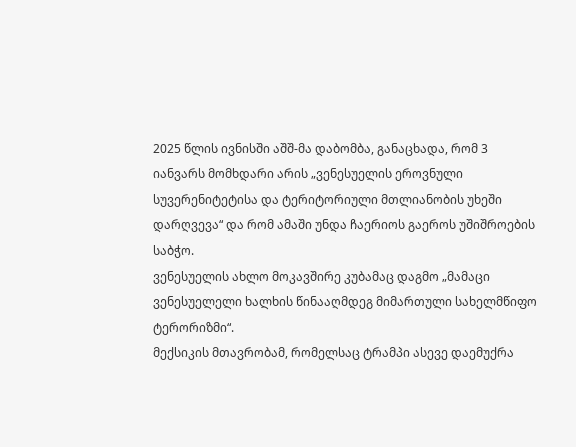2025 წლის ივნისში აშშ-მა დაბომბა, განაცხადა, რომ 3 იანვარს მომხდარი არის „ვენესუელის ეროვნული სუვერენიტეტისა და ტერიტორიული მთლიანობის უხეში დარღვევა“ და რომ ამაში უნდა ჩაერიოს გაეროს უშიშროების საბჭო.
ვენესუელის ახლო მოკავშირე კუბამაც დაგმო „მამაცი ვენესუელელი ხალხის წინააღმდეგ მიმართული სახელმწიფო ტერორიზმი“.
მექსიკის მთავრობამ, რომელსაც ტრამპი ასევე დაემუქრა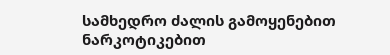სამხედრო ძალის გამოყენებით ნარკოტიკებით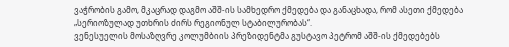ვაჭრობის გამო, მკაცრად დაგმო აშშ-ის სამხედრო ქმედება და განაცხადა, რომ ასეთი ქმედება „სერიოზულად უთხრის ძირს რეგიონულ სტაბილურობას“.
ვენესუელის მოსაზღვრე კოლუმბიის პრეზიდენტმა გუსტავო პეტრომ აშშ-ის ქმედებებს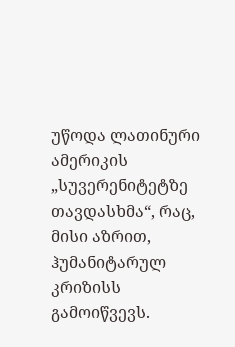უწოდა ლათინური ამერიკის „სუვერენიტეტზე თავდასხმა“, რაც, მისი აზრით, ჰუმანიტარულ კრიზისს გამოიწვევს.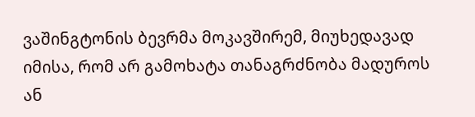ვაშინგტონის ბევრმა მოკავშირემ, მიუხედავად იმისა, რომ არ გამოხატა თანაგრძნობა მადუროს ან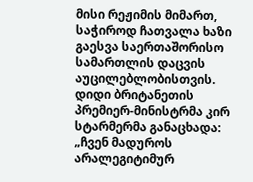მისი რეჟიმის მიმართ, საჭიროდ ჩათვალა ხაზი გაესვა საერთაშორისო სამართლის დაცვის აუცილებლობისთვის.
დიდი ბრიტანეთის პრემიერ-მინისტრმა კირ სტარმერმა განაცხადა: „ჩვენ მადუროს არალეგიტიმურ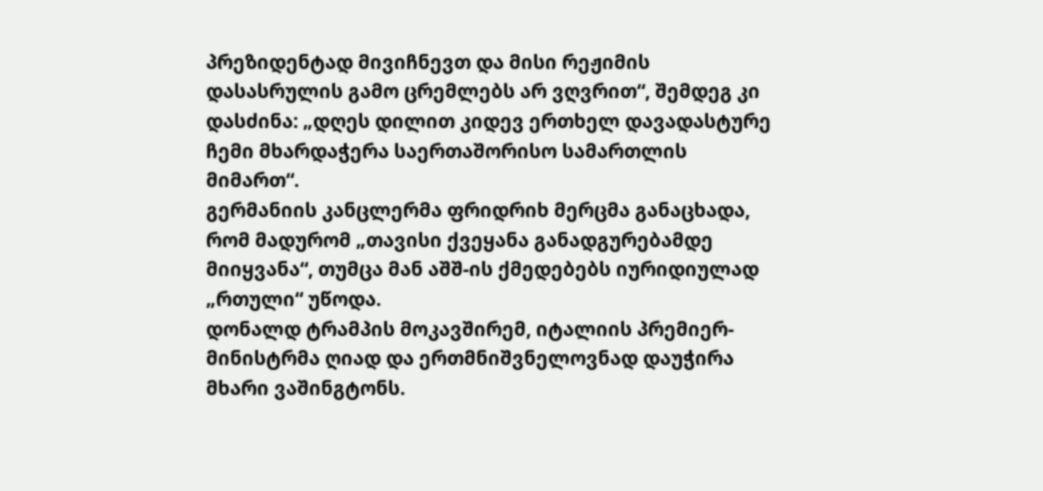პრეზიდენტად მივიჩნევთ და მისი რეჟიმის დასასრულის გამო ცრემლებს არ ვღვრით“, შემდეგ კი დასძინა: „დღეს დილით კიდევ ერთხელ დავადასტურე ჩემი მხარდაჭერა საერთაშორისო სამართლის მიმართ“.
გერმანიის კანცლერმა ფრიდრიხ მერცმა განაცხადა, რომ მადურომ „თავისი ქვეყანა განადგურებამდე მიიყვანა“, თუმცა მან აშშ-ის ქმედებებს იურიდიულად „რთული“ უწოდა.
დონალდ ტრამპის მოკავშირემ, იტალიის პრემიერ-მინისტრმა ღიად და ერთმნიშვნელოვნად დაუჭირა მხარი ვაშინგტონს.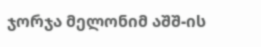ჯორჯა მელონიმ აშშ-ის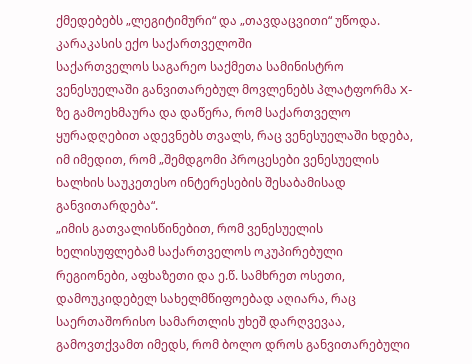ქმედებებს „ლეგიტიმური“ და „თავდაცვითი“ უწოდა.
კარაკასის ექო საქართველოში
საქართველოს საგარეო საქმეთა სამინისტრო ვენესუელაში განვითარებულ მოვლენებს პლატფორმა X-ზე გამოეხმაურა და დაწერა, რომ საქართველო ყურადღებით ადევნებს თვალს, რაც ვენესუელაში ხდება, იმ იმედით, რომ „შემდგომი პროცესები ვენესუელის ხალხის საუკეთესო ინტერესების შესაბამისად განვითარდება“.
„იმის გათვალისწინებით, რომ ვენესუელის ხელისუფლებამ საქართველოს ოკუპირებული რეგიონები, აფხაზეთი და ე.წ. სამხრეთ ოსეთი, დამოუკიდებელ სახელმწიფოებად აღიარა, რაც საერთაშორისო სამართლის უხეშ დარღვევაა, გამოვთქვამთ იმედს, რომ ბოლო დროს განვითარებული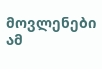მოვლენები ამ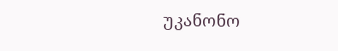უკანონო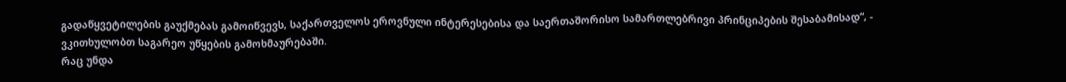გადაწყვეტილების გაუქმებას გამოიწვევს, საქართველოს ეროვნული ინტერესებისა და საერთაშორისო სამართლებრივი პრინციპების შესაბამისად“, - ვკითხულობთ საგარეო უწყების გამოხმაურებაში.
რაც უნდა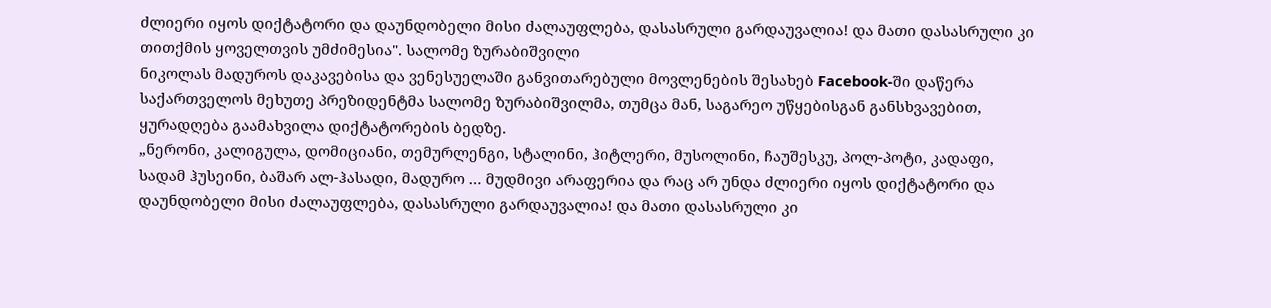ძლიერი იყოს დიქტატორი და დაუნდობელი მისი ძალაუფლება, დასასრული გარდაუვალია! და მათი დასასრული კი თითქმის ყოველთვის უმძიმესია". სალომე ზურაბიშვილი
ნიკოლას მადუროს დაკავებისა და ვენესუელაში განვითარებული მოვლენების შესახებ Facebook-ში დაწერა საქართველოს მეხუთე პრეზიდენტმა სალომე ზურაბიშვილმა, თუმცა მან, საგარეო უწყებისგან განსხვავებით, ყურადღება გაამახვილა დიქტატორების ბედზე.
„ნერონი, კალიგულა, დომიციანი, თემურლენგი, სტალინი, ჰიტლერი, მუსოლინი, ჩაუშესკუ, პოლ-პოტი, კადაფი, სადამ ჰუსეინი, ბაშარ ალ-ჰასადი, მადურო … მუდმივი არაფერია და რაც არ უნდა ძლიერი იყოს დიქტატორი და დაუნდობელი მისი ძალაუფლება, დასასრული გარდაუვალია! და მათი დასასრული კი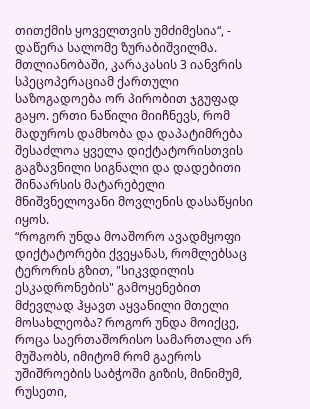თითქმის ყოველთვის უმძიმესია“, - დაწერა სალომე ზურაბიშვილმა.
მთლიანობაში, კარაკასის 3 იანვრის სპეცოპერაციამ ქართული საზოგადოება ორ პირობით ჯგუფად გაყო. ერთი ნაწილი მიიჩნევს, რომ მადუროს დამხობა და დაპატიმრება შესაძლოა ყველა დიქტატორისთვის გაგზავნილი სიგნალი და დადებითი შინაარსის მატარებელი მნიშვნელოვანი მოვლენის დასაწყისი იყოს.
“როგორ უნდა მოაშორო ავადმყოფი დიქტატორები ქვეყანას, რომლებსაც ტერორის გზით, "სიკვდილის ესკადრონების" გამოყენებით მძევლად ჰყავთ აყვანილი მთელი მოსახლეობა? როგორ უნდა მოიქცე, როცა საერთაშორისო სამართალი არ მუშაობს, იმიტომ რომ გაეროს უშიშროების საბჭოში გიზის, მინიმუმ, რუსეთი,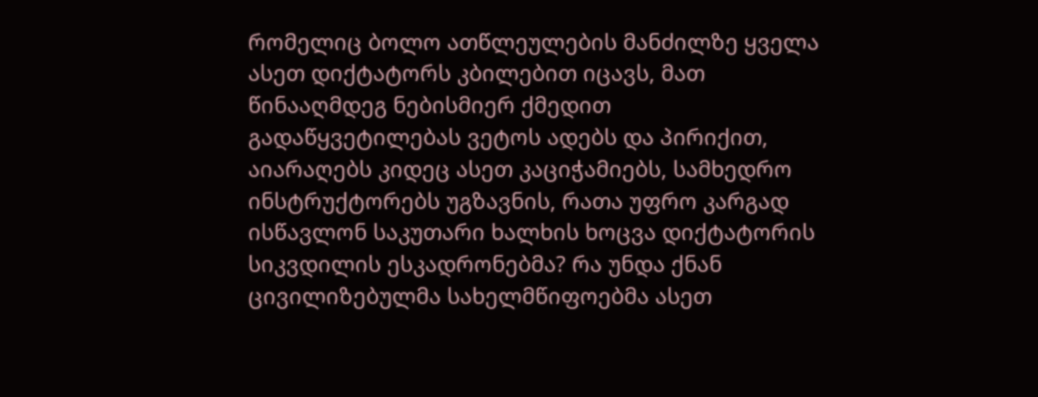რომელიც ბოლო ათწლეულების მანძილზე ყველა ასეთ დიქტატორს კბილებით იცავს, მათ წინააღმდეგ ნებისმიერ ქმედით გადაწყვეტილებას ვეტოს ადებს და პირიქით, აიარაღებს კიდეც ასეთ კაციჭამიებს, სამხედრო ინსტრუქტორებს უგზავნის, რათა უფრო კარგად ისწავლონ საკუთარი ხალხის ხოცვა დიქტატორის სიკვდილის ესკადრონებმა? რა უნდა ქნან ცივილიზებულმა სახელმწიფოებმა ასეთ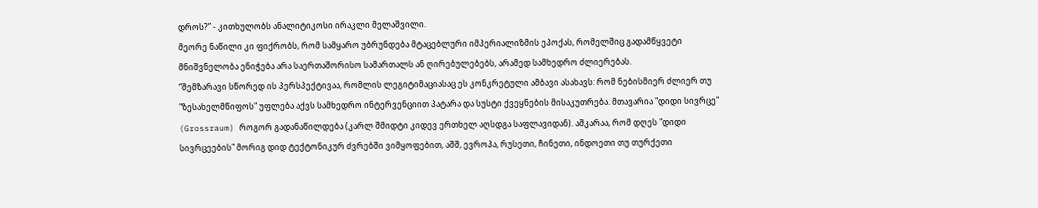დროს?” - კითხულობს ანალიტიკოსი ირაკლი მელაშვილი.
მეორე ნაწილი კი ფიქრობს, რომ სამყარო უბრუნდება მტაცებლური იმპერიალიზმის ეპოქას, რომელშიც გადამწყვეტი მნიშვნელობა ენიჭება არა საერთაშორისო სამართალს ან ღირებულებებს, არამედ სამხედრო ძლიერებას.
“შემზარავი სწორედ ის პერსპექტივაა, რომლის ლეგიტიმაციასაც ეს კონკრეტული ამბავი ასახავს: რომ ნებისმიერ ძლიერ თუ "ზესახელმწიფოს" უფლება აქვს სამხედრო ინტერვენციით პატარა და სუსტი ქვეყნების მისაკუთრება. მთავარია "დიდი სივრცე" (Grossraum) როგორ გადანაწილდება (კარლ შმიდტი კიდევ ერთხელ აღსდგა საფლავიდან). აშკარაა, რომ დღეს "დიდი სივრცეების" მორიგ დიდ ტექტონიკურ ძვრებში ვიმყოფებით, აშშ, ევროპა, რუსეთი, ჩინეთი, ინდოეთი თუ თურქეთი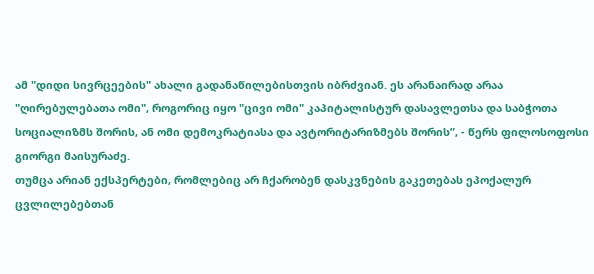ამ "დიდი სივრცეების" ახალი გადანაწილებისთვის იბრძვიან. ეს არანაირად არაა "ღირებულებათა ომი", როგორიც იყო "ცივი ომი" კაპიტალისტურ დასავლეთსა და საბჭოთა სოციალიზმს შორის, ან ომი დემოკრატიასა და ავტორიტარიზმებს შორის”, - წერს ფილოსოფოსი გიორგი მაისურაძე.
თუმცა არიან ექსპერტები, რომლებიც არ ჩქარობენ დასკვნების გაკეთებას ეპოქალურ ცვლილებებთან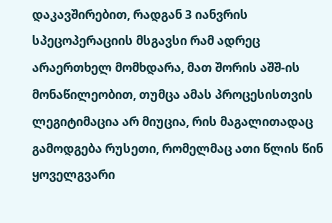დაკავშირებით, რადგან 3 იანვრის სპეცოპერაციის მსგავსი რამ ადრეც არაერთხელ მომხდარა, მათ შორის აშშ-ის მონაწილეობით, თუმცა ამას პროცესისთვის ლეგიტიმაცია არ მიუცია, რის მაგალითადაც გამოდგება რუსეთი, რომელმაც ათი წლის წინ ყოველგვარი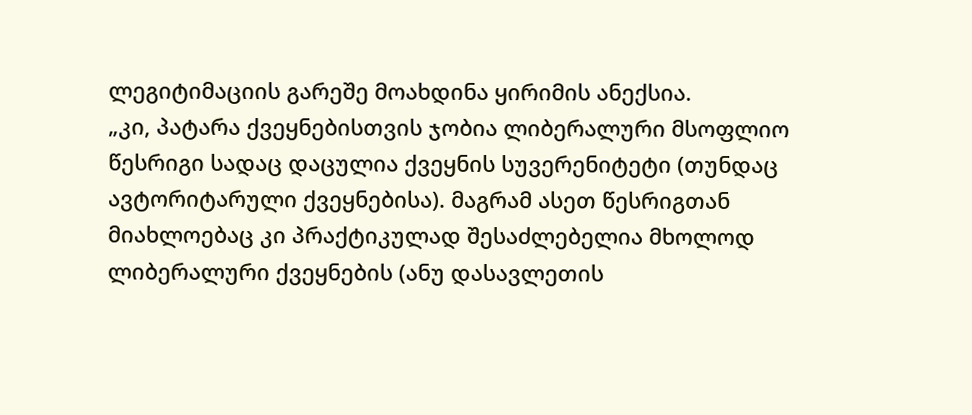ლეგიტიმაციის გარეშე მოახდინა ყირიმის ანექსია.
„კი, პატარა ქვეყნებისთვის ჯობია ლიბერალური მსოფლიო წესრიგი სადაც დაცულია ქვეყნის სუვერენიტეტი (თუნდაც ავტორიტარული ქვეყნებისა). მაგრამ ასეთ წესრიგთან მიახლოებაც კი პრაქტიკულად შესაძლებელია მხოლოდ ლიბერალური ქვეყნების (ანუ დასავლეთის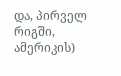და, პირველ რიგში, ამერიკის)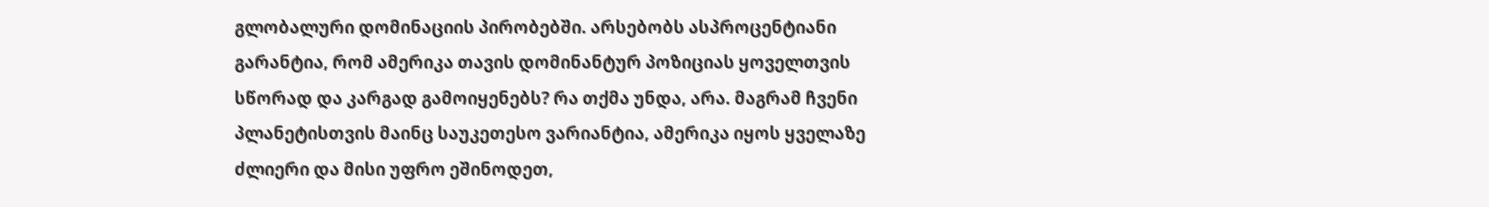გლობალური დომინაციის პირობებში. არსებობს ასპროცენტიანი გარანტია, რომ ამერიკა თავის დომინანტურ პოზიციას ყოველთვის სწორად და კარგად გამოიყენებს? რა თქმა უნდა, არა. მაგრამ ჩვენი პლანეტისთვის მაინც საუკეთესო ვარიანტია, ამერიკა იყოს ყველაზე ძლიერი და მისი უფრო ეშინოდეთ,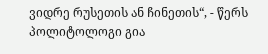ვიდრე რუსეთის ან ჩინეთის“, - წერს პოლიტოლოგი გია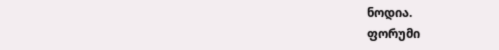ნოდია.
ფორუმი